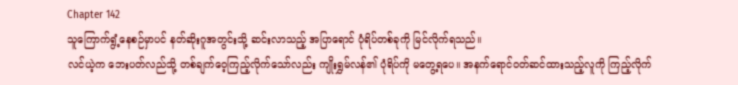Chapter 142
သူကြောက်ရွံ့နေစဉ်မှာပင် နတ်ဆိုးဂူအတွင်းသို့ ဆင်းလာသည့် အပြာရောင် ပုံရိပ်တစ်ခုကို မြင်လိုက်ရသည်။
လင်ယဲ့က ဘေးပတ်လည်သို့ တစ်ချက်ဝေ့ကြည့်လိုက်သော်လည်း ကျိုးရွှမ်လန်၏ ပုံရိပ်ကို မတွေ့ရပေ။ အနက်ရောင်ဝတ်ဆင်ထားသည့်လူကို ကြည့်လိုက်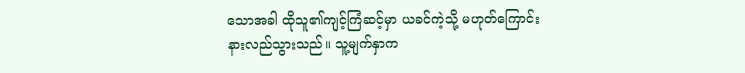သောအခါ ထိုသူ၏ကျင့်ကြံဆင့်မှာ ယခင်ကဲ့သို့ မဟုတ်ကြောင်း နားလည်သွားသည်။ သူ့မျက်နှာက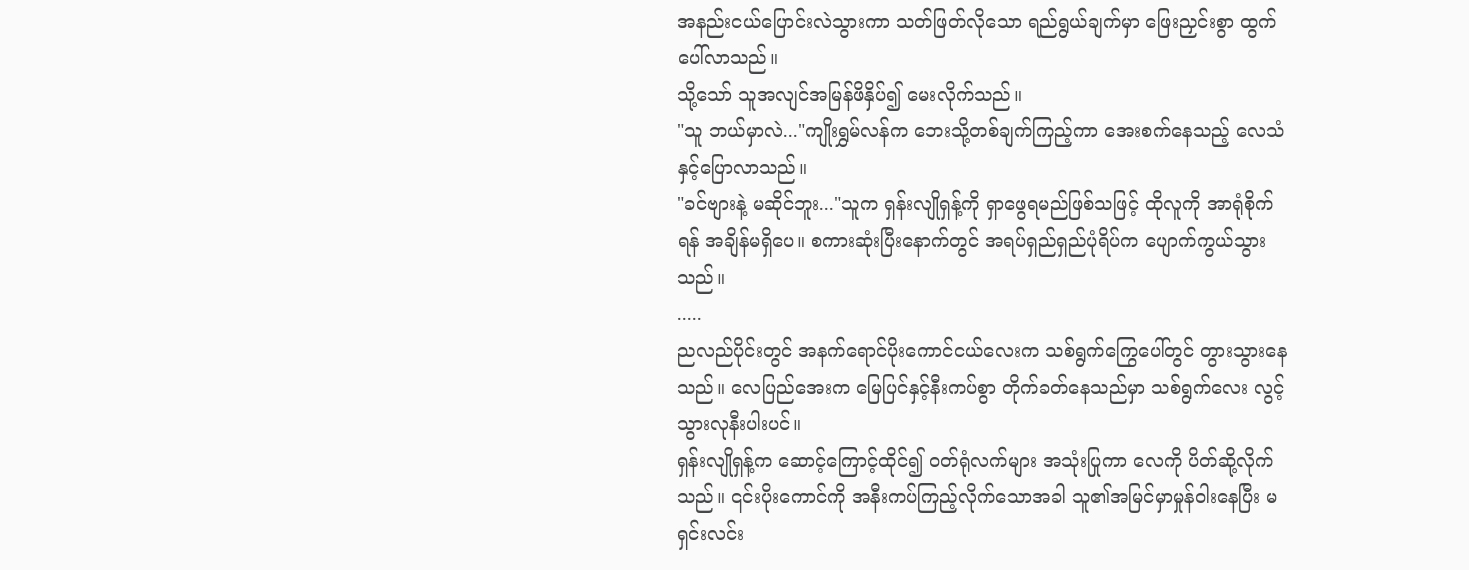အနည်းငယ်ပြောင်းလဲသွားကာ သတ်ဖြတ်လိုသော ရည်ရွယ်ချက်မှာ ဖြေးညှင်းစွာ ထွက်ပေါ်လာသည်။
သို့သော် သူအလျင်အမြန်ဖိနှိပ်၍ မေးလိုက်သည်။
"သူ ဘယ်မှာလဲ..."ကျိုးရွှမ်လန်က ဘေးသို့တစ်ချက်ကြည့်ကာ အေးစက်နေသည့် လေသံနှင့်ပြောလာသည်။
"ခင်ဗျားနဲ့ မဆိုင်ဘူး..."သူက ရှန်းလျိုရှန့်ကို ရှာဖွေရမည်ဖြစ်သဖြင့် ထိုလူကို အာရုံစိုက်ရန် အချိန်မရှိပေ။ စကားဆုံးပြီးနောက်တွင် အရပ်ရှည်ရှည်ပုံရိပ်က ပျောက်ကွယ်သွားသည်။
.....
ညလည်ပိုင်းတွင် အနက်ရောင်ပိုးကောင်ငယ်လေးက သစ်ရွက်ကြွေပေါ်တွင် တွားသွားနေသည်။ လေပြည်အေးက မြေပြင်နှင့်နီးကပ်စွာ တိုက်ခတ်နေသည်မှာ သစ်ရွက်လေး လွင့်သွားလုနီးပါးပင်။
ရှန်းလျိုရှန့်က ဆောင့်ကြောင့်ထိုင်၍ ဝတ်ရုံလက်များ အသုံးပြုကာ လေကို ပိတ်ဆို့လိုက်သည်။ ၎င်းပိုးကောင်ကို အနီးကပ်ကြည့်လိုက်သောအခါ သူ၏အမြင်မှာမှုန်ဝါးနေပြီး မရှင်းလင်း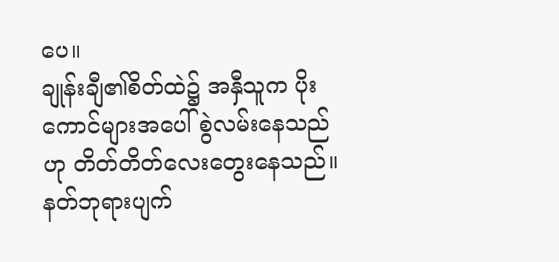ပေ။
ချုန်းချီ၏စိတ်ထဲ၌ အနှီသူက ပိုးကောင်များအပေါ် စွဲလမ်းနေသည်ဟု တိတ်တိတ်လေးတွေးနေသည်။
နတ်ဘုရားပျက်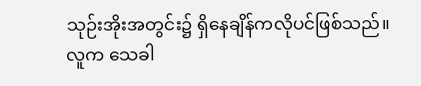သုဉ်းအိုးအတွင်း၌ ရှိနေချိန်ကလိုပင်ဖြစ်သည်။ လူက သေခါ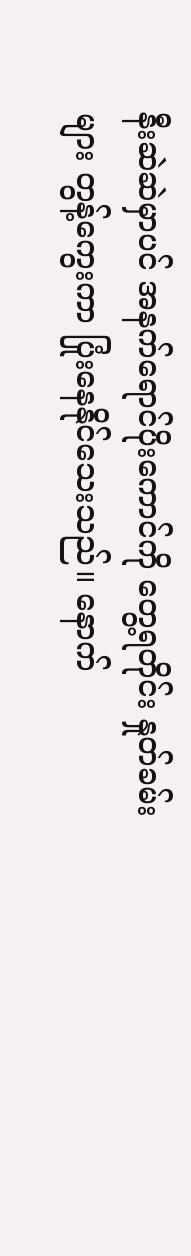နီးဆဲဆဲမှာပင် အနက်ရောင်ပိုးကောင်ကို တွေ့ရတိုင်း နှုတ်ခမ်းများ တွန့်ကွေးကာ ပြုံးနေနိုင်သေးသည်။ နောက်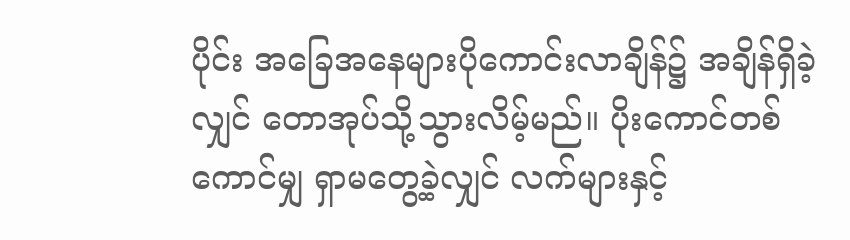ပိုင်း အခြေအနေများပိုကောင်းလာချိန်၌ အချိန်ရှိခဲ့လျှင် တောအုပ်သို့သွားလိမ့်မည်။ ပိုးကောင်တစ်ကောင်မျှ ရှာမတွေ့ခဲ့လျှင် လက်များနှင့်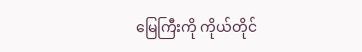မြေကြီးကို ကိုယ်တိုင်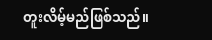တူးလိမ့်မည်ဖြစ်သည်။